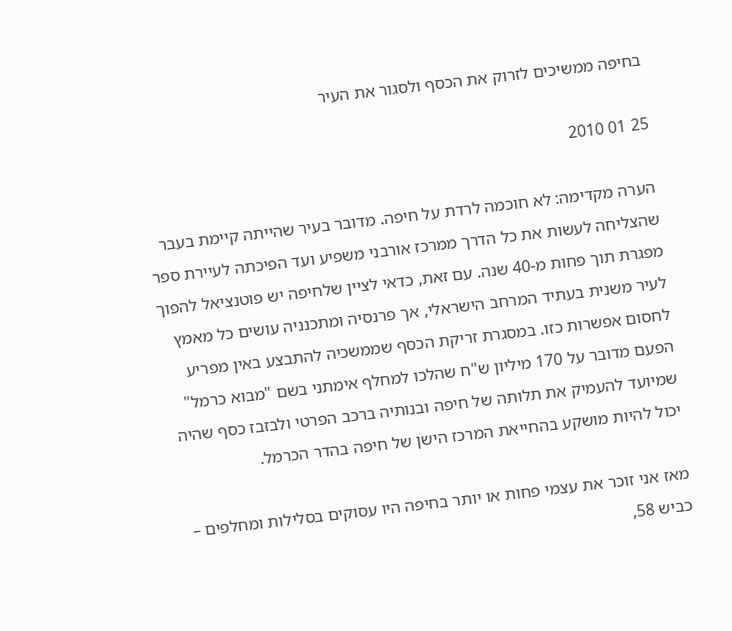בחיפה ממשיכים לזרוק את הכסף ולסגור את העיר

25 01 2010

הערה מקדימה: לא חוכמה לרדת על חיפה. מדובר בעיר שהייתה קיימת בעבר שהצליחה לעשות את כל הדרך ממרכז אורבני משפיע ועד הפיכתה לעיירת ספר מפגרת תוך פחות מ-40 שנה. עם זאת, כדאי לציין שלחיפה יש פוטנציאל להפוך לעיר משנית בעתיד המרחב הישראלי, אך פרנסיה ומתכנניה עושים כל מאמץ לחסום אפשרות כזו. במסגרת זריקת הכסף שממשכיה להתבצע באין מפריע הפעם מדובר על 170 מיליון ש"ח שהלכו למחלף אימתני בשם "מבוא כרמל" שמיועד להעמיק את תלותה של חיפה ובנותיה ברכב הפרטי ולבזבז כסף שהיה יכול להיות מושקע בהחייאת המרכז הישן של חיפה בהדר הכרמל.

מאז אני זוכר את עצמי פחות או יותר בחיפה היו עסוקים בסלילות ומחלפים – כביש 58,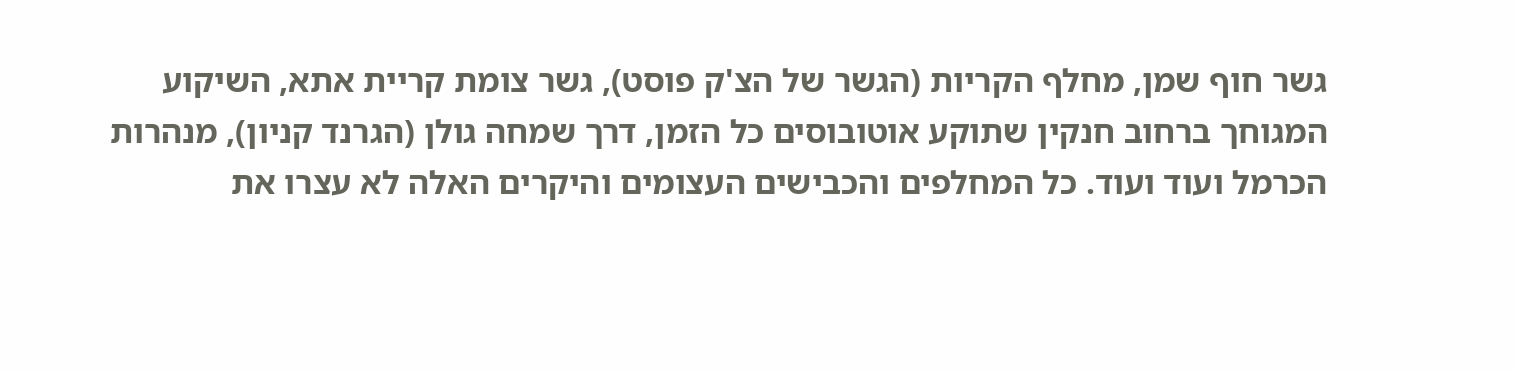גשר חוף שמן, מחלף הקריות (הגשר של הצ'ק פוסט), גשר צומת קריית אתא, השיקוע המגוחך ברחוב חנקין שתוקע אוטובוסים כל הזמן, דרך שמחה גולן (הגרנד קניון), מנהרות הכרמל ועוד ועוד. כל המחלפים והכבישים העצומים והיקרים האלה לא עצרו את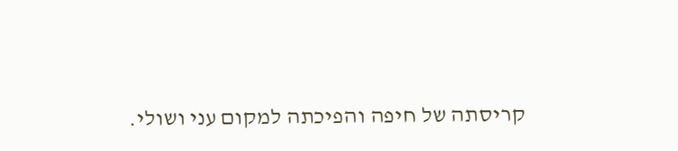קריסתה של חיפה והפיכתה למקום עני ושולי.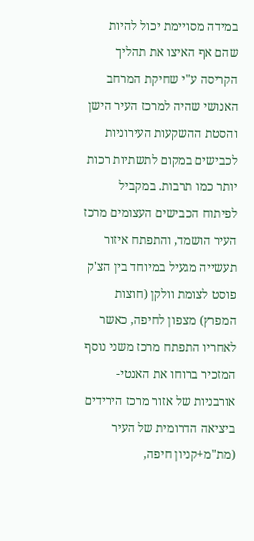במידה מסויימת יכול להיות שהם אף האיצו את תהליך הקריסה ע"י שחיקת המרחב האנושי שהיה למרכז העיר הישן והסטת ההשקעות העירוניות לכבישים במקום לתשתיות רכות יותר כמו תרבות. במקביל לפיתוח הכבישים העצומים מרכז העיר הושמד, והתפתח איזור תעשייה מגעיל במיוחד בין הצ'ק פוסט לצומת וולקן (חוצות המפרץ) מצפון לחיפה, כאשר לאחריו התפתח מרכז משני נוסף המזכיר ברוחו את האנטי-אורבניות של אזור מרכז הירידים ביציאה הדרומית של העיר (מת"מ+קניון חיפה,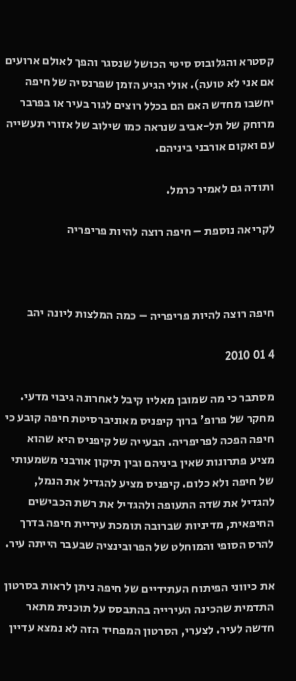קסטרא והגלובוס סיטי הכושל שנסגר והפך לאולם ארועים אם אני לא טועה). אולי הגיע הזמן שפרנסיה של חיפה יחשבו מחדש האם הם בכלל רוצים לגור בעיר או בפרבר מרוחק של תל-אביב שנראה כמו שילוב של אזורי תעשייה עם ואקום אורבני ביניהם.

ותודה גם לאמיר כרמל.

לקריאה נוספת – חיפה רוצה להיות פריפריה



חיפה רוצה להיות פריפריה – כמה המלצות ליונה יהב

4 01 2010

מסתבר כי מה שמובן מאליו קיבל לאחרונה גיבוי מדעי. מחקר של פרופ' ברוך קיפניס מאוניברסיטת חיפה קובע כי חיפה הפכה לפריפריה. הבעייה של קיפניס היא שהוא מציע פתרונות שאין ביניהם ובין תיקון אורבני משמעותי של חיפה ולא כלום. קיפניס מציע להגדיל את הנמל, להגדיל את שדה התעופה ולהגדיל את רשת הכבישים החיפאית, מדיניות שברובה תומכת עיריית חיפה בדרך להרס הסופי והמוחלט של הפרובינציה שבעבר הייתה עיר.

את כיווני הפיתוח העתידיים של חיפה ניתן לראות בסרטון התדמית שהכינה העירייה בהתבסס על תוכנית מתאר חדשה לעיר. לצערי, הסרטון המפחיד הזה לא נמצא עדיין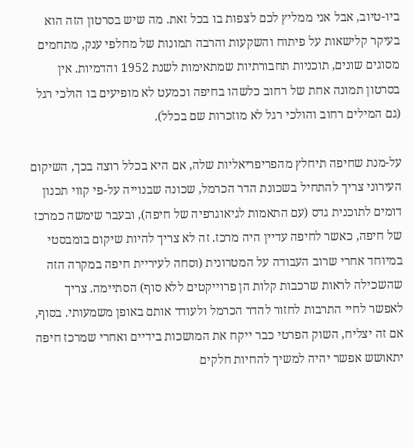ביו-טיוב, אבל אני ממליץ לכם לצפות בו בכל זאת. מה שיש בסרטון הזה הוא בעיקר קלישאות על פיתוח והשקעות והרבה תמונות של מחלפי ענק, מתחמים מסוגים שונים, תוכניות תחבורתיות שמתאימות לשנת 1952 והדמיות. אין בסרטון תמונה אחת של רחוב כלשהו בחיפה וכמעט לא מופיעים בו הולכי רגל (גם המילים רחוב והולכי רגל לא מוזכרות שם בכלל).

על-מנת שחיפה תיחלץ מהפריפריאליות שלה, אם היא בכלל רוצה בכך, השיקום העירוני צריך להתחיל בשכונת הדר הכרמל, שכונה שבנוייה על-פי קווי תכנון דומים לתוכנית גדס (עם התאמות לגיאוגרפיה של חיפה), ובעבר שימשה כמרכז של חיפה, כאשר לחיפה עדיין היה מרכז. זה לא צריך להיות שיקום בומבסטי במיוחד אחרי שרוב העבודה על המטרונית (וסחה לעיריית חיפה במקרה הזה שהשכילה לראות שרכבות קלות הן פרוייקטים ללא סוף) הסתיימה. צריך לאפשר לחיי התרבות לחזור להדר הכרמל ולעודד אותם באופן משמעותי. בסוף, אם זה יצליח, השוק הפרטי כבר ייקח את המושכות בידיים ואחרי שמרכז חיפה יתאושש אפשר יהיה למשיך להחיות חלקים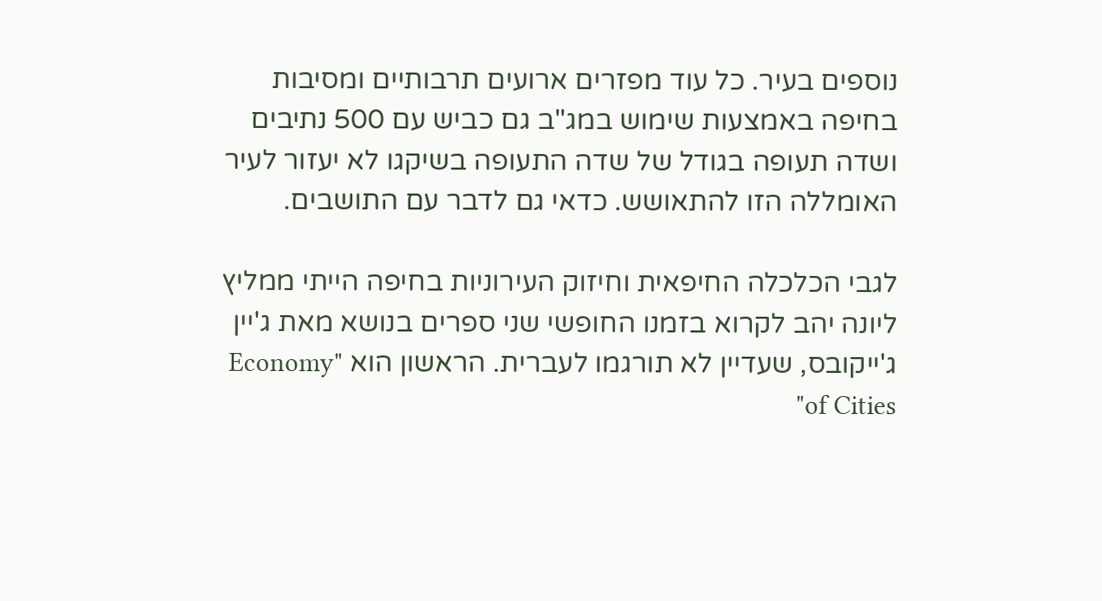נוספים בעיר. כל עוד מפזרים ארועים תרבותיים ומסיבות בחיפה באמצעות שימוש במג"ב גם כביש עם 500 נתיבים ושדה תעופה בגודל של שדה התעופה בשיקגו לא יעזור לעיר האומללה הזו להתאושש. כדאי גם לדבר עם התושבים.

לגבי הכלכלה החיפאית וחיזוק העירוניות בחיפה הייתי ממליץ ליונה יהב לקרוא בזמנו החופשי שני ספרים בנושא מאת ג'יין ג'ייקובס, שעדיין לא תורגמו לעברית. הראשון הוא "Economy of Cities"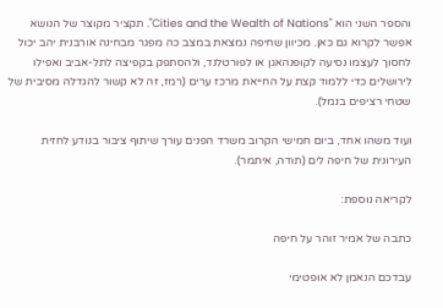והספר השני הוא "Cities and the Wealth of Nations". תקציר מקוצר של הנושא אפשר לקרוא גם כאן. מכיוון שחיפה נמצאת במצב כה מפגר מבחינה אורבנית יהב יכול לחסוך לעצמו נסיעה לקופנהאגן או לפורטלנד, ולהסתפק בקפיצה לתל-אביב ואפילו לירושלים כדי ללמוד קצת על החייאת מרכז ערים (רמז, זה לא קשור להגדלה מסיבית של שטחי רציפים בנמל).

ועוד משהו אחד, ביום חמישי הקרוב משרד הפנים עורך שיתוף ציבור בנודע לחזית העירונית של חיפה לים (תודה, איתמר).

לקריאה נוספת:

כתבה של אמיר זוהר על חיפה

עבדכם הנאמן לא אופטימי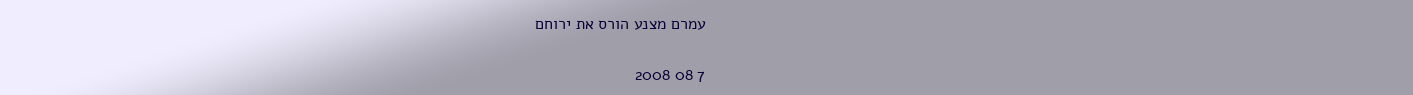עמרם מצנע הורס את ירוחם

7 08 2008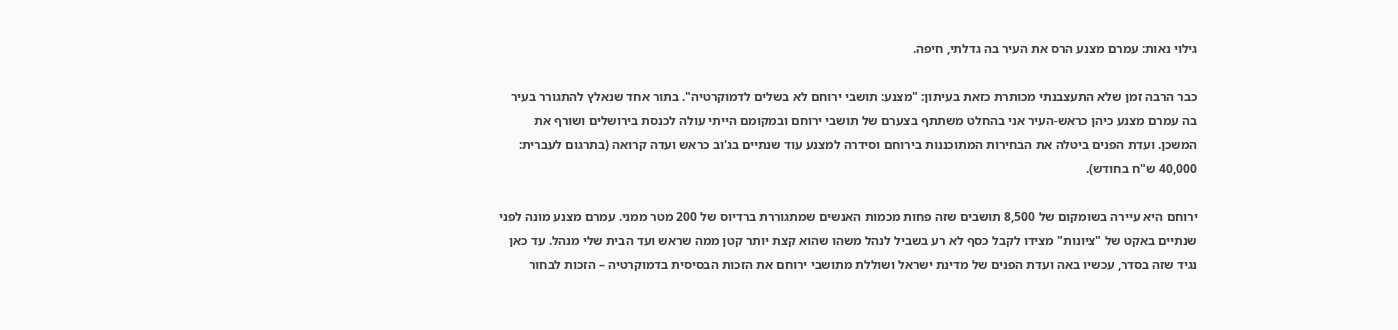גילוי נאות: עמרם מצנע הרס את העיר בה גדלתי, חיפה.

כבר הרבה זמן שלא התעצבנתי מכותרת כזאת בעיתון: "מצנע: תושבי ירוחם לא בשלים לדמוקרטיה". בתור אחד שנאלץ להתגורר בעיר בה עמרם מצנע כיהן כראש-העיר אני בהחלט משתתף בצערם של תושבי ירוחם ובמקומם הייתי עולה לכנסת בירושלים ושורף את המשכן. ועדת הפנים ביטלה את הבחירות המתוכננות בירוחם וסידרה למצנע עוד שנתיים בג'וב כראש ועדה קרואה (בתרגום לעברית: 40,000 ש"ח בחודש).

ירוחם היא עיירה בשומקום של 8,500 תושבים שזה פחות מכמות האנשים שמתגוררת ברדיוס של 200 מטר ממני. עמרם מצנע מונה לפני שנתיים באקט של "ציונות" מצידו לקבל כסף לא רע בשביל לנהל משהו שהוא קצת יותר קטן ממה שראש ועד הבית שלי מנהל. עד כאן נגיד שזה בסדר, עכשיו באה ועדת הפנים של מדינת ישראל ושוללת מתושבי ירוחם את הזכות הבסיסית בדמוקרטיה – הזכות לבחור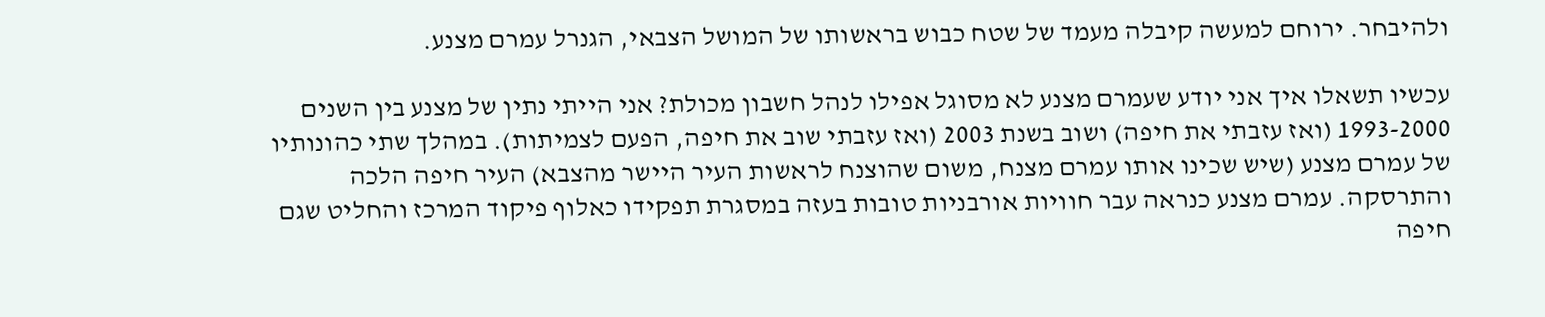ולהיבחר. ירוחם למעשה קיבלה מעמד של שטח כבוש בראשותו של המושל הצבאי, הגנרל עמרם מצנע.

עכשיו תשאלו איך אני יודע שעמרם מצנע לא מסוגל אפילו לנהל חשבון מכולת? אני הייתי נתין של מצנע בין השנים 1993-2000 (ואז עזבתי את חיפה) ושוב בשנת 2003 (ואז עזבתי שוב את חיפה, הפעם לצמיתות). במהלך שתי כהונותיו של עמרם מצנע (שיש שכינו אותו עמרם מצנח, משום שהוצנח לראשות העיר היישר מהצבא) העיר חיפה הלכה והתרסקה. עמרם מצנע כנראה עבר חוויות אורבניות טובות בעזה במסגרת תפקידו כאלוף פיקוד המרכז והחליט שגם חיפה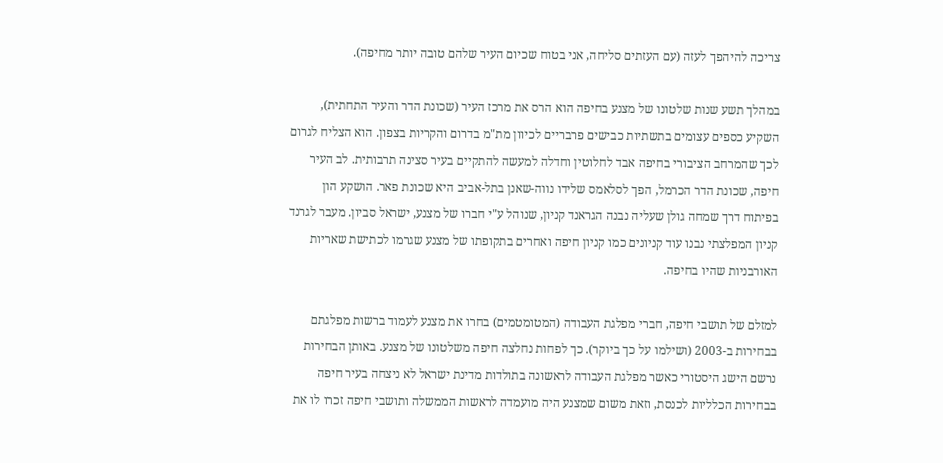צריכה להיהפך לעזה (עם העזתים סליחה, אני בטוח שכיום העיר שלהם טובה יותר מחיפה).

במהלך תשע שנות שלטונו של מצנע בחיפה הוא הרס את מרכז העיר (שכונת הדר והעיר התחתית), השקיע כספים עצומים בתשתיות כבישים פרבריים לכיוון מת"מ בדרום והקריות בצפון. הוא הצליח לגרום לכך שהמרחב הציבורי בחיפה אבד לחלוטין וחדלה למעשה להתקיים בעיר סצינה תרבותית. לב העיר חיפה, שכונת הדר הכרמל, הפך לסלאמס שלידו נווה-שאנן בתל-אביב היא שכונת פאר. הושקע הון בפיתוח דרך שמחה גולן שעליה נבנה הגראנד קניון, שנוהל ע"י חברו של מצנע, ישראל סביון. מעבר לגרנד קניון המפלצתי נבנו עוד קניונים כמו קניון חיפה ואחרים בתקופתו של מצנע שגרמו לכתישת שאריות האורבניות שהיו בחיפה.

למזלם של תושבי חיפה, חברי מפלגת העבודה (המטומטמים) בחרו את מצנע לעמוד ברשות מפלגתם בבחירות ב-2003 (ושילמו על כך ביוקר). כך לפחות נחלצה חיפה משלטונו של מצנע. באותן הבחירות נרשם הישג היסטורי כאשר מפלגת העבודה לראשונה בתולדות מדינת ישראל לא ניצחה בעיר חיפה בבחירות הכלליות לכנסת, וזאת משום שמצנע היה מועמדה לראשות הממשלה ותושבי חיפה זכרו לו את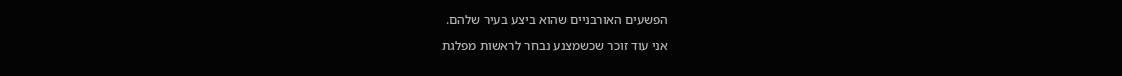הפשעים האורבניים שהוא ביצע בעיר שלהם.

אני עוד זוכר שכשמצנע נבחר לראשות מפלגת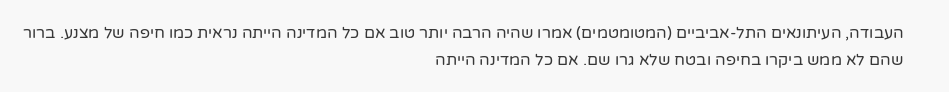העבודה, העיתונאים התל-אביביים (המטומטמים) אמרו שהיה הרבה יותר טוב אם כל המדינה הייתה נראית כמו חיפה של מצנע. ברור שהם לא ממש ביקרו בחיפה ובטח שלא גרו שם. אם כל המדינה הייתה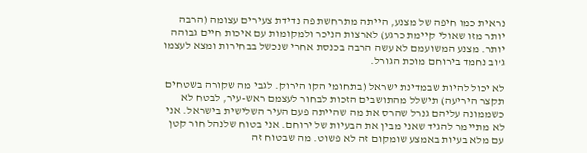נראית כמו חיפה של מצנע, הייתה מתרחשת פה נדידת צעירים עצומה (הרבה יותר מזו שאולי קיימת כרגע) לארצות הניכר ולמקומות עם איכות חיים גבוהה יותר. מצנע המשועמם לא עשה הרבה בכנסת אחרי שנכשל בבחירות ומצא לעצמו ג'וב נחמד בירוחם מוכת הגורל.

לא יכול להיות שבמדינת ישראל (בתחומי הקו הירוק. לגבי מה שקורה בשטחים תקצר היריעה) תישלל מהתושבים הזכות לבחור לעצמם ראש-עיר, לבטח לא כשממונה עליהם גנרל שהרס את מה שהייתה פעם העיר השלישית בישראל. אני לא מתיימר להגיד שאני מבין את הבעיות של ירוחם. אני בטוח שלנהל חור קטן עם מלא בעיות באמצע שומקום זה לא פשוט. מה שבטוח זה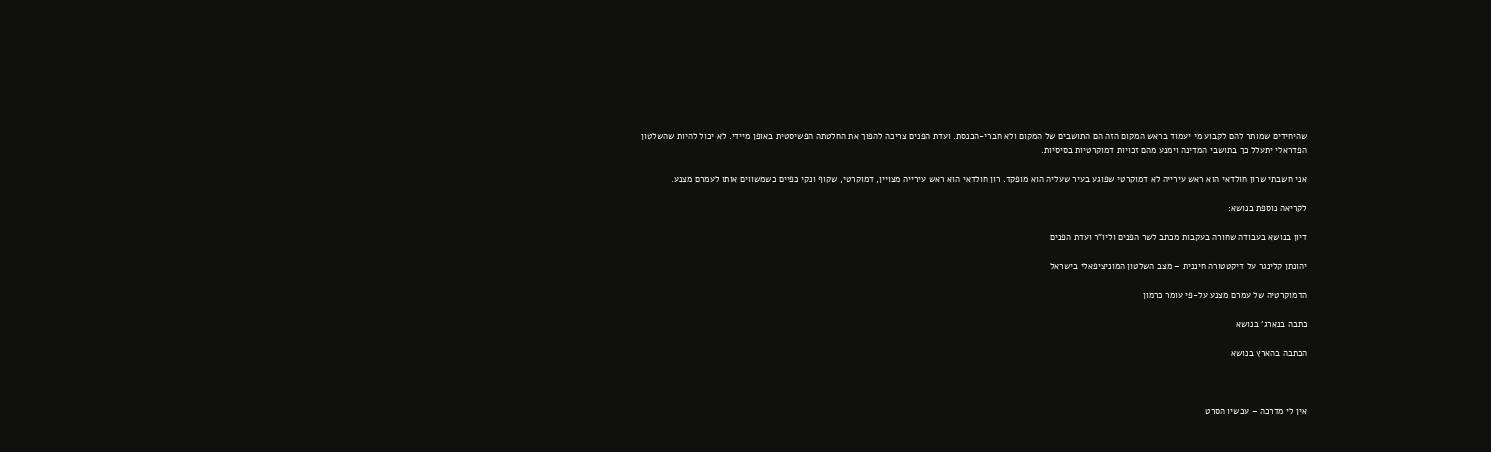שהיחידים שמותר להם לקבוע מי יעמוד בראש המקום הזה הם התושבים של המקום ולא חברי-הכנסת. ועדת הפנים צריכה להפוך את החלטתה הפשיסטית באופן מיידי. לא יכול להיות שהשלטון הפדראלי יתעלל כך בתושבי המדינה וימנע מהם זכויות דמוקרטיות בסיסיות.

אני חשבתי שרון חולדאי הוא ראש עירייה לא דמוקרטי שפוגע בעיר שעליה הוא מופקד. רון חולדאי הוא ראש עירייה מצויין, דמוקרטי, שקוף ונקי כפיים כשמשווים אותו לעמרם מצנע.

לקריאה נוספת בנושא:

דיון בנושא בעבודה שחורה בעקבות מכתב לשר הפנים וליו"ר ועדת הפנים

יהונתן קלינגר על דיקטטורה חיננית – מצב השלטון המוניציפאלי בישראל

הדמוקרטיה של עמרם מצנע על-פי עומר כרמון

כתבה בנארג' בנושא

הכתבה בהארץ בנושא



אין לי מדרכה – עכשיו הסרט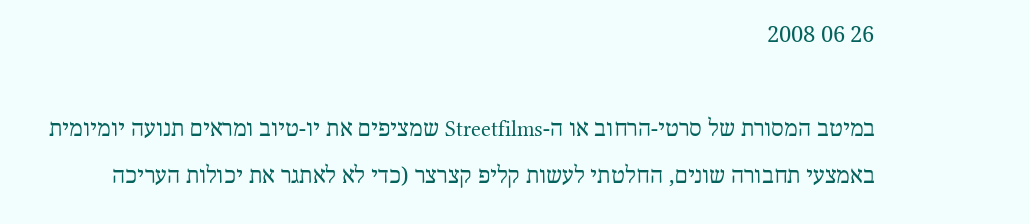26 06 2008

במיטב המסורת של סרטי-הרחוב או ה-Streetfilms שמציפים את יו-טיוב ומראים תנועה יומיומית באמצעי תחבורה שונים, החלטתי לעשות קליפ קצרצר (כדי לא לאתגר את יכולות העריכה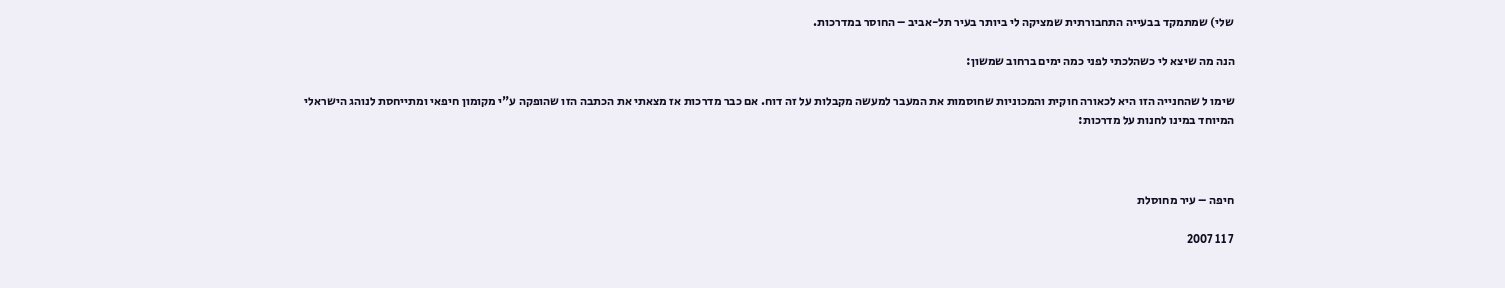שלי) שמתמקד בבעייה התחבורתית שמציקה לי ביותר בעיר תל-אביב – החוסר במדרכות.

הנה מה שיצא לי כשהלכתי לפני כמה ימים ברחוב שמשון:

שימו ל שהחנייה הזו היא לכאורה חוקית והמכוניות שחוסמות את המעבר למעשה מקבלות על זה דוח. אם כבר מדרכות אז מצאתי את הכתבה הזו שהופקה ע"י מקומון חיפאי ומתייחסת לנוהג הישראלי המיוחד במינו לחנות על מדרכות:



חיפה – עיר מחוסלת

7 11 2007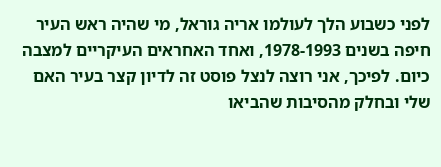לפני כשבוע הלך לעולמו אריה גוראל, מי שהיה ראש העיר חיפה בשנים 1978-1993, ואחד האחראים העיקריים למצבה כיום. לפיכך, אני רוצה לנצל פוסט זה לדיון קצר בעיר האם שלי ובחלק מהסיבות שהביאו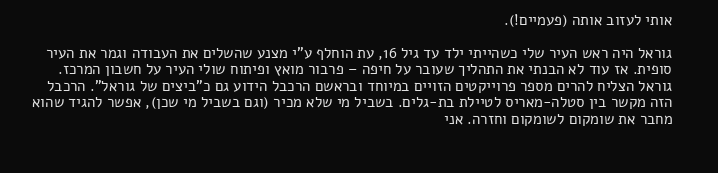אותי לעזוב אותה (פעמיים!).

גוראל היה ראש העיר שלי כשהייתי ילד עד גיל 16, עת הוחלף ע"י מצנע שהשלים את העבודה וגמר את העיר סופית. אז עוד לא הבנתי את התהליך שעובר על חיפה – פרבור מואץ ופיתוח שולי העיר על חשבון המרכז. גוראל הצליח להרים מספר פרוייקטים הזויים במיוחד ובראשם הרכבל הידוע גם כ"ביצים של גוראל". הרכבל הזה מקשר בין סטלה-מאריס לטיילת בת-גלים. בשביל מי שלא מכיר (וגם בשביל מי שכן), אפשר להגיד שהוא מחבר את שומקום לשומקום וחזרה. אני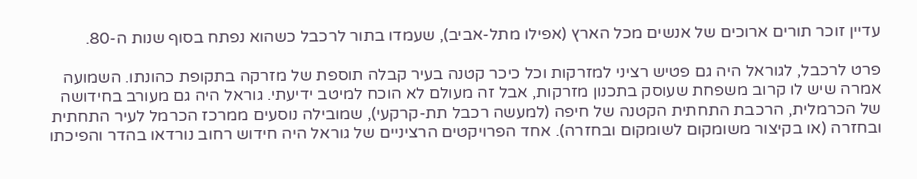עדיין זוכר תורים ארוכים של אנשים מכל הארץ (אפילו מתל-אביב), שעמדו בתור לרכבל כשהוא נפתח בסוף שנות ה-80.

פרט לרכבל, לגוראל היה גם פטיש רציני למזרקות וכל כיכר קטנה בעיר קבלה תוספת של מזרקה בתקופת כהונתו. השמועה אמרה שיש לו קרוב משפחת שעוסק בתכנון מזרקות, אבל זה מעולם לא הוכח למיטב ידיעתי. גוראל היה גם מעורב בחידושה של הכרמלית, הרכבת התחתית הקטנה של חיפה (למעשה רכבל תת-קרקעי), שמובילה נוסעים ממרכז הכרמל לעיר התחתית ובחזרה (או בקיצור משומקום לשומקום ובחזרה). אחד הפרויקטים הרציניים של גוראל היה חידוש רחוב נורדאו בהדר והפיכתו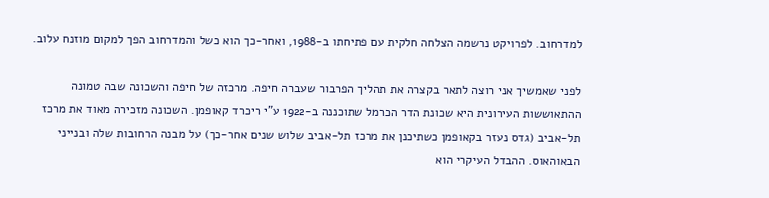למדרחוב. לפרויקט נרשמה הצלחה חלקית עם פתיחתו ב-1988, ואחר-כך הוא כשל והמדרחוב הפך למקום מוזנח עלוב.

לפני שאמשיך אני רוצה לתאר בקצרה את תהליך הפרבור שעברה חיפה. מרכזה של חיפה והשכונה שבה טמונה ההתאוששות העירונית היא שכונת הדר הכרמל שתוכננה ב-1922 ע"י ריכרד קאופמן. השכונה מזכירה מאוד את מרכז תל-אביב (גדס נעזר בקאופמן כשתיכנן את מרכז תל-אביב שלוש שנים אחר-כך) על מבנה הרחובות שלה ובנייני הבאוהאוס. ההבדל העיקרי הוא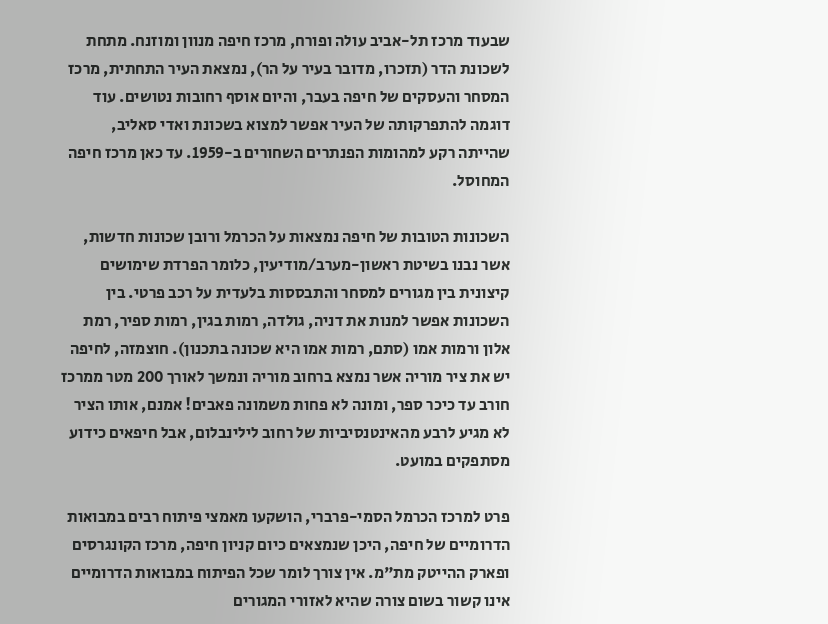שבעוד מרכז תל-אביב עולה ופורח, מרכז חיפה מנוון ומוזנח. מתחת לשכונת הדר (תזכרו, מדובר בעיר על הר), נמצאת העיר התחתית, מרכז המסחר והעסקים של חיפה בעבר, והיום אוסף רחובות נטושים. עוד דוגמה להתפרקותה של העיר אפשר למצוא בשכונת ואדי סאליב, שהייתה רקע למהומות הפנתרים השחורים ב-1959. עד כאן מרכז חיפה המחוסל.

השכונות הטובות של חיפה נמצאות על הכרמל ורובן שכונות חדשות, אשר נבנו בשיטת ראשון-מערב/מודיעין, כלומר הפרדת שימושים קיצונית בין מגורים למסחר והתבססות בלעדית על רכב פרטי. בין השכונות אפשר למנות את דניה, גולדה, רמות בגין, רמות ספיר, רמת אלון ורמות אמו (סתם, רמות אמו היא שכונה בתכנון). חוצמזה, לחיפה יש את ציר מוריה אשר נמצא ברחוב מוריה ונמשך לאורך 200 מטר ממרכז חורב עד כיכר ספר, ומונה לא פחות משמונה פאבים! אמנם, אותו הציר לא מגיע לרבע מהאינטנסיביות של רחוב לילינבלום, אבל חיפאים כידוע מסתפקים במועט.

פרט למרכז הכרמל הסמי-פרברי, הושקעו מאמצי פיתוח רבים במבואות הדרומיים של חיפה, היכן שנמצאים כיום קניון חיפה, מרכז הקונגרסים ופארק ההייטק מת"מ. אין צורך לומר שכל הפיתוח במבואות הדרומיים אינו קשור בשום צורה שהיא לאזורי המגורים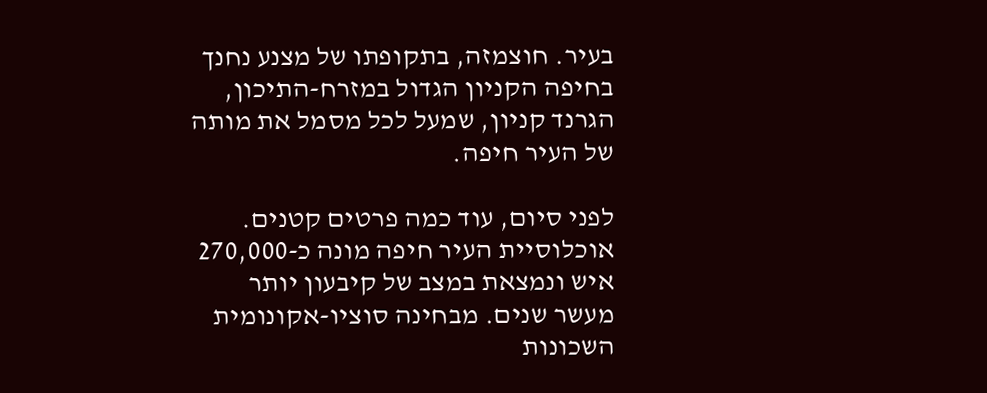בעיר. חוצמזה, בתקופתו של מצנע נחנך בחיפה הקניון הגדול במזרח-התיכון, הגרנד קניון, שמעל לכל מסמל את מותה של העיר חיפה.

לפני סיום, עוד כמה פרטים קטנים. אוכלוסיית העיר חיפה מונה כ-270,000 איש ונמצאת במצב של קיבעון יותר מעשר שנים. מבחינה סוציו-אקונומית השכונות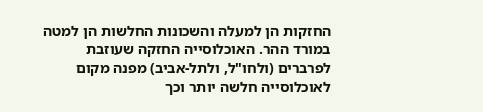החזקות הן למעלה והשכונות החלשות הן למטה במורד ההר. האוכלוסייה החזקה שעוזבת לפרברים (ולחו"ל, ולתל-אביב) מפנה מקום לאוכלוסייה חלשה יותר וכך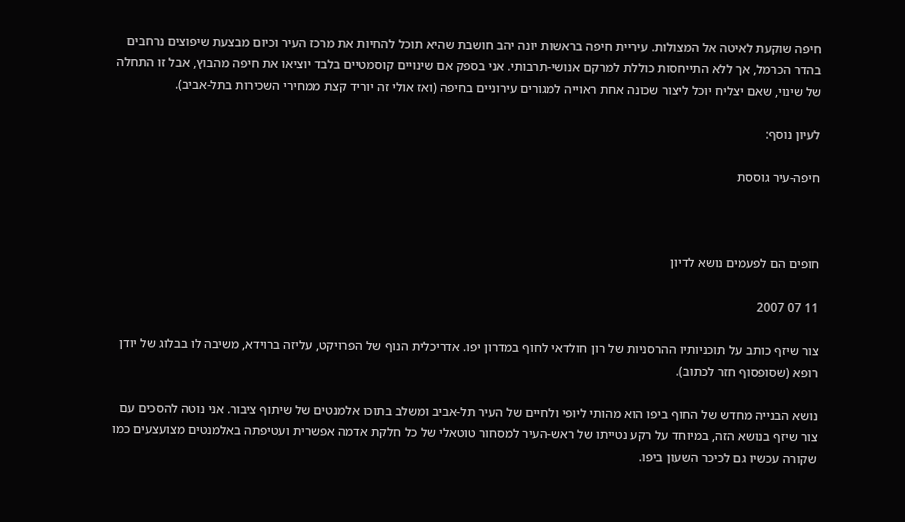חיפה שוקעת לאיטה אל המצולות. עיריית חיפה בראשות יונה יהב חושבת שהיא תוכל להחיות את מרכז העיר וכיום מבצעת שיפוצים נרחבים בהדר הכרמל, אך ללא התייחסות כוללת למרקם אנושי-תרבותי. אני בספק אם שינויים קוסמטיים בלבד יוציאו את חיפה מהבוץ, אבל זו התחלה של שינוי, שאם יצליח יוכל ליצור שכונה אחת ראוייה למגורים עירוניים בחיפה (ואז אולי זה יוריד קצת ממחירי השכירות בתל-אביב).

לעיון נוסף:

חיפה-עיר גוססת



חופים הם לפעמים נושא לדיון

11 07 2007

צור שיזף כותב על תוכניותיו ההרסניות של רון חולדאי לחוף במדרון יפו. אדריכלית הנוף של הפרויקט, עליזה ברוידא, משיבה לו בבלוג של יודן רופא (שסופסוף חזר לכתוב).

נושא הבנייה מחדש של החוף ביפו הוא מהותי ליופי ולחיים של העיר תל-אביב ומשלב בתוכו אלמנטים של שיתוף ציבור. אני נוטה להסכים עם צור שיזף בנושא הזה, במיוחד על רקע נטייתו של ראש-העיר למסחור טוטאלי של כל חלקת אדמה אפשרית ועטיפתה באלמנטים מצועצעים כמו שקורה עכשיו גם לכיכר השעון ביפו.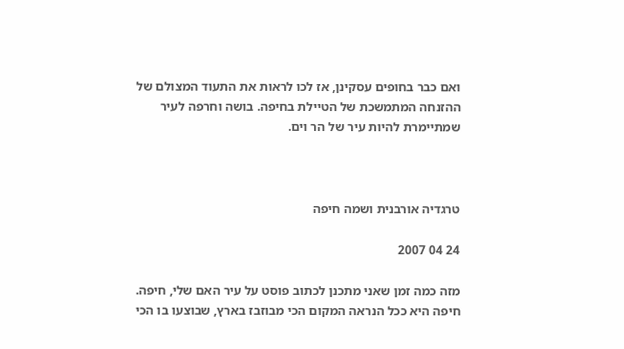ואם כבר בחופים עסקינן, אז לכו לראות את התעוד המצולם של ההזנחה המתמשכת של הטיילת בחיפה. בושה וחרפה לעיר שמתיימרת להיות עיר של הר וים.



טרגדיה אורבנית ושמה חיפה

24 04 2007

מזה כמה זמן שאני מתכנן לכתוב פוסט על עיר האם שלי, חיפה. חיפה היא ככל הנראה המקום הכי מבוזבז בארץ, שבוצעו בו הכי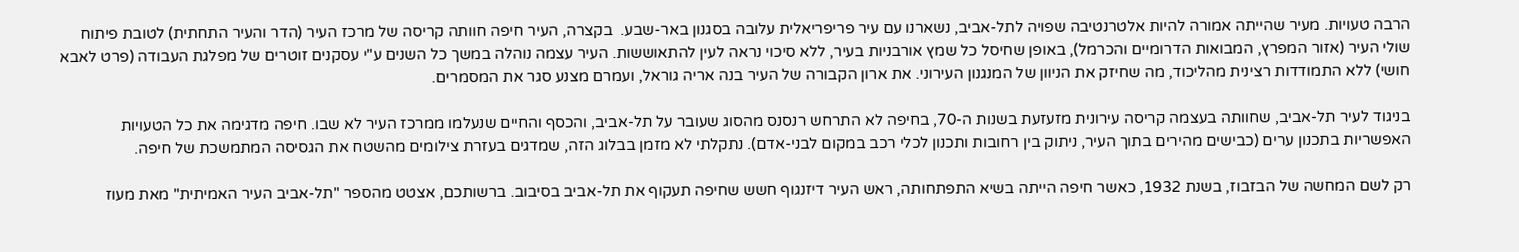הרבה טעויות. מעיר שהייתה אמורה להיות אלטרנטיבה שפויה לתל-אביב, נשארנו עם עיר פריפריאלית עלובה בסגנון באר-שבע.  בקצרה, העיר חיפה חוותה קריסה של מרכז העיר (הדר והעיר התחתית) לטובת פיתוח שולי העיר (אזור המפרץ, המבואות הדרומיים והכרמל), באופן שחיסל כל שמץ אורבניות בעיר, ללא סיכוי נראה לעין להתאוששות. העיר עצמה נוהלה במשך כל השנים ע"י עסקנים זוטרים של מפלגת העבודה (פרט לאבא חושי) ללא התמודדות רצינית מהליכוד, מה שחיזק את הניוון של המנגנון העירוני. את ארון הקבורה של העיר בנה אריה גוראל, ועמרם מצנע סגר את המסמרים.

בניגוד לעיר תל-אביב, שחוותה בעצמה קריסה עירונית מזעזעת בשנות ה-70, בחיפה לא התרחש רנסנס מהסוג שעובר על תל-אביב, והכסף והחיים שנעלמו ממרכז העיר לא שבו. חיפה מדגימה את כל הטעויות האפשריות בתכנון ערים (כבישים מהירים בתוך העיר, ניתוק בין רחובות ותכנון לכלי רכב במקום לבני-אדם). נתקלתי לא מזמן בבלוג הזה, שמדגים בעזרת צילומים מהשטח את הגסיסה המתמשכת של חיפה.

רק לשם המחשה של הבזבוז, בשנת 1932, כאשר חיפה הייתה בשיא התפתחותה, ראש העיר דיזנגוף חשש שחיפה תעקוף את תל-אביב בסיבוב. ברשותכם, אצטט מהספר "תל-אביב העיר האמיתית" מאת מעוז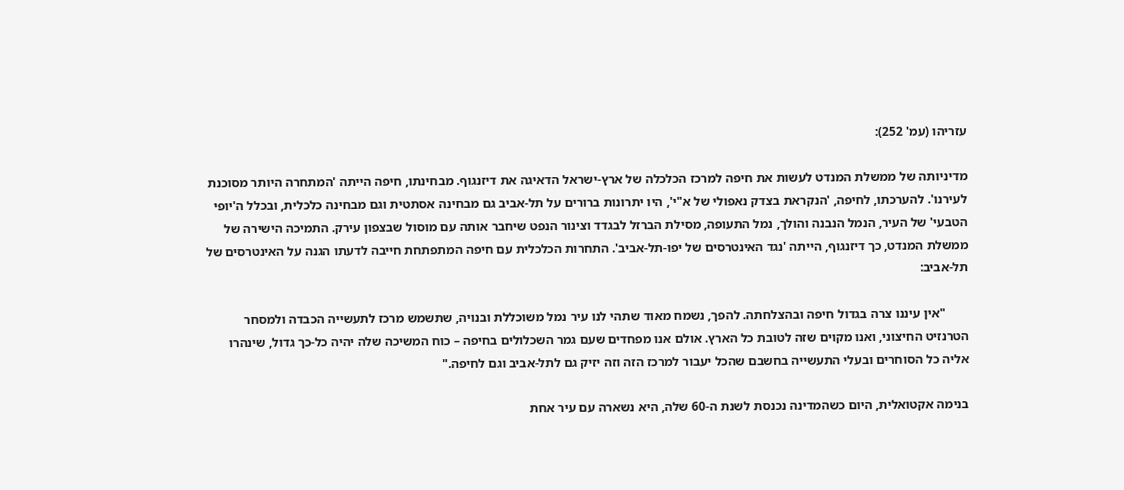עזריהו (עמ' 252):

מדיניותה של ממשלת המנדט לעשות את חיפה למרכז הכלכלה של ארץ-ישראל הדאיגה את דיזנגוף. מבחינתו, חיפה הייתה 'המתחרה היותר מסוכנת לעירנו'. להערכתו, לחיפה, 'הנקראת בצדק נאפולי של א"י', היו יתרונות ברורים על תל-אביב גם מבחינה אסתטית וגם מבחינה כלכלית, ובכלל ה'יופי הטבעי' של העיר, הנמל הנבנה והולך, נמל התעופה, מסילת הברזל לבגדד וצינור הנפט שיחבר אותה עם מוסול שבצפון עירק. התמיכה הישירה של ממשלת המנדט, כך דיזנגוף, הייתה 'נגד האינטרסים של יפו-תל-אביב'. התחרות הכלכלית עם חיפה המתפתחת חייבה לדעתו הגנה על האינטרסים של תל-אביב:

       "אין עיננו צרה בגדול חיפה ובהצלחתה. להפך, נשמח מאוד שתהי לנו עיר נמל משוכללת ובנויה, שתשמש מרכז לתעשייה הכבדה ולמסחר הטרנזיט החיצוני, ואנו מקוים שזה לטובת כל הארץ. אולם אנו מפחדים שעם גמר השכלולים בחיפה – כוח המשיכה שלה יהיה כל-כך גדול, שינהרו אליה כל הסוחרים ובעלי התעשייה בחשבם שהכל יעבור למרכז הזה וזה יזיק גם לתל-אביב וגם לחיפה."

בנימה אקטואלית, היום כשהמדינה נכנסת לשנת ה-60 שלה, היא נשארה עם עיר אחת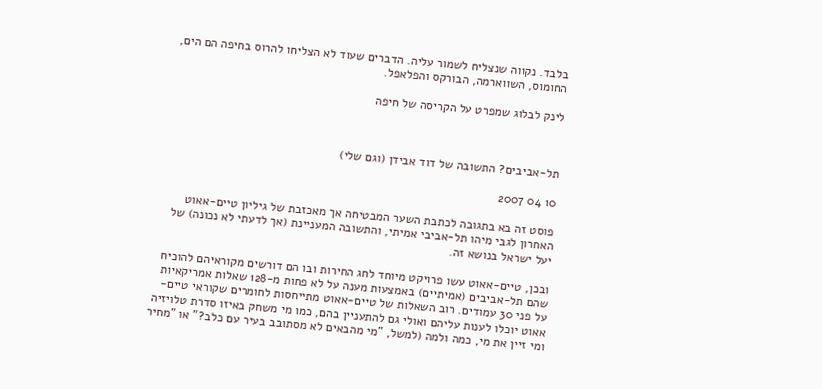בלבד. נקווה שנצליח לשמור עליה. הדברים שעוד לא הצליחו להרוס בחיפה הם הים, החומוס, השווארמה, הבורקס והפלאפל.

לינק לבלוג שמפרט על הקריסה של חיפה



תל-אביבים? התשובה של דוד אבידן (וגם שלי)

10 04 2007

פוסט זה בא בתגובה לכתבת השער המבטיחה אך מאכזבת של גיליון טיים-אאוט האחרון לגבי מיהו תל-אביבי אמיתי, והתשובה המעניינת (אך לדעתי לא נכונה) של יעל ישראל בנושא זה.

ובכן, טיים-אאוט עשו פרויקט מיוחד לחג החירות ובו הם דורשים מקוראיהם להוכיח שהם תל-אביבים (אמיתיים) באמצעות מענה על לא פחות מ-128 שאלות אמריקאיות על פני 30 עמודים. רוב השאלות של טיים-אאוט מתייחסות לחומרים שקוראי טיים-אאוט יוכלו לענות עליהם ואולי גם להתעניין בהם, כמו מי משחק באיזו סדרת טלויזיה ומי זיין את מי, כמה ולמה (למשל, "מי מהבאים לא מסתובב בעיר עם כלב?" או "מחיר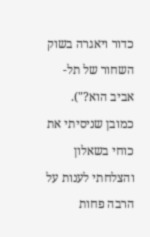כדור ויאגרה בשוק השחור של תל-אביב הוא?"). כמובן שניסיתי את כוחי בשאלון והצלחתי לענות על  הרבה פחות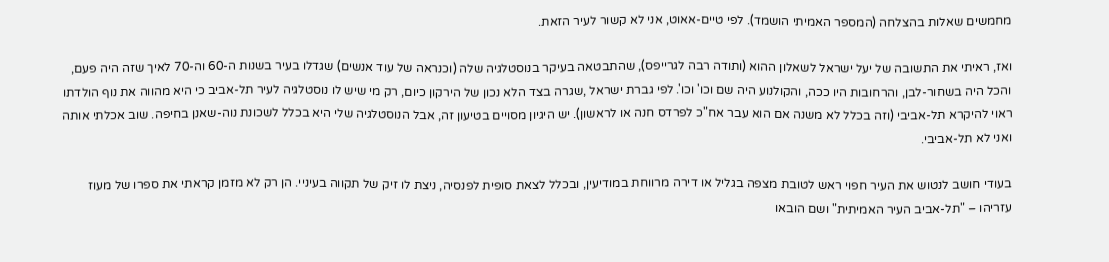מחמשים שאלות בהצלחה (המספר האמיתי הושמד). לפי טיים-אאוט, אני לא קשור לעיר הזאת.

ואז, ראיתי את התשובה של יעל ישראל לשאלון ההוא (ותודה רבה לגרייפס), שהתבטאה בעיקר בנוסטלגיה שלה (וכנראה של עוד אנשים) שגדלו בעיר בשנות ה-60 וה-70 לאיך שזה היה פעם, והכל היה בשחור-לבן, והרחובות היו ככה, והקולנוע היה שם וכו' וכו'. לפי גברת ישראל ,שגרה בצד הלא נכון של הירקון כיום, רק מי שיש לו נוסטלגיה לעיר תל-אביב כי היא מהווה את נוף הולדתו ראוי להיקרא תל-אביבי (וזה בכלל לא משנה אם הוא עבר אח"כ לפרדס חנה או לראשון). יש היגיון מסויים בטיעון זה, אבל הנוסטלגיה שלי היא בכלל לשכונת נוה-שאנן בחיפה. שוב אכלתי אותה ואני לא תל-אביבי.

בעודי חושב לנטוש את העיר חפוי ראש לטובת מצפה בגליל או דירה מרווחת במודיעין, ובכלל לצאת סופית לפנסיה, ניצת לו זיק של תקווה בעיניי. הן רק לא מזמן קראתי את ספרו של מעוז עזריהו – "תל-אביב העיר האמיתית" ושם הובאו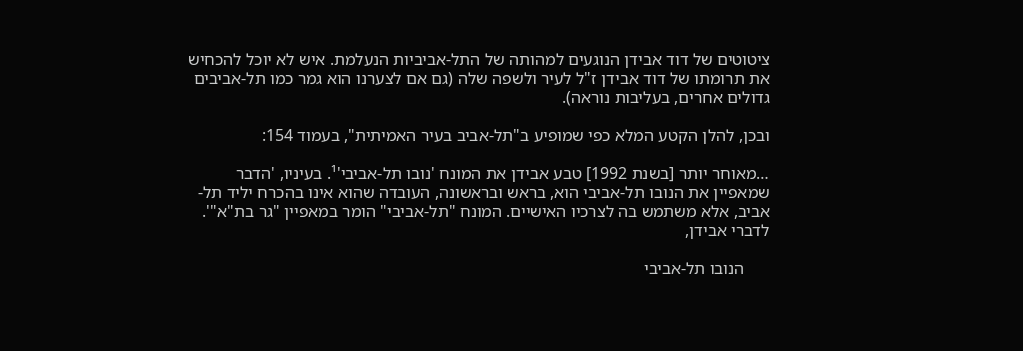ציטוטים של דוד אבידן הנוגעים למהותה של התל-אביביות הנעלמת. איש לא יוכל להכחיש את תרומתו של דוד אבידן ז"ל לעיר ולשפה שלה (גם אם לצערנו הוא גמר כמו תל-אביבים גדולים אחרים, בעליבות נוראה).

ובכן, להלן הקטע המלא כפי שמופיע ב"תל-אביב בעיר האמיתית", בעמוד 154:

…מאוחר יותר [בשנת 1992] טבע אבידן את המונח 'נובו תל-אביבי'¹. בעיניו, 'הדבר שמאפיין את הנובו תל-אביבי הוא, בראש ובראשונה, העובדה שהוא אינו בהכרח יליד תל-אביב, אלא משתמש בה לצרכיו האישיים. המונח "תל-אביבי" הומר במאפיין "גר בת"א"'. לדברי אבידן,

      הנובו תל-אביבי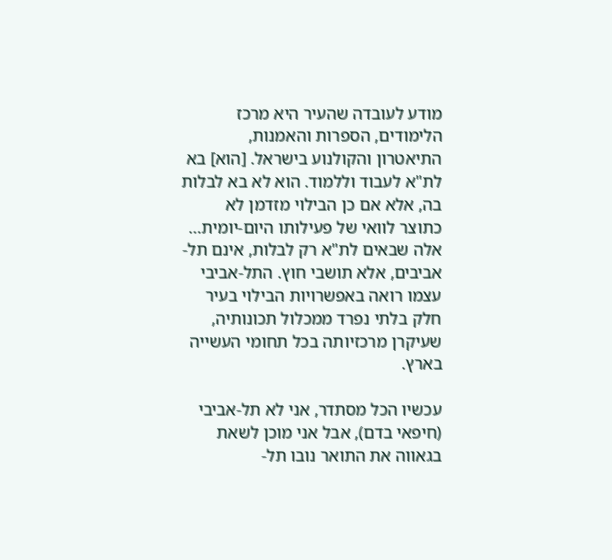מודע לעובדה שהעיר היא מרכז הלימודים, הספרות והאמנות, התיאטרון והקולנוע בישראל. [הוא] בא לת"א לעבוד וללמוד. הוא לא בא לבלות בה, אלא אם כן הבילוי מזדמן לא כתוצר לוואי של פעילותו היום-יומית… אלה שבאים לת"א רק לבלות, אינם תל-אביבים, אלא תושבי חוץ. התל-אביבי עצמו רואה באפשרויות הבילוי בעיר חלק בלתי נפרד ממכלול תכונותיה, שעיקרן מרכזיותה בכל תחומי העשייה בארץ.

עכשיו הכל מסתדר, אני לא תל-אביבי (חיפאי בדם), אבל אני מוכן לשאת בגאווה את התואר נובו תל-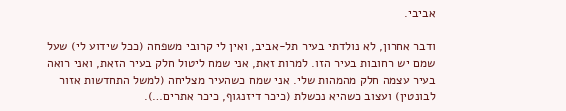אביבי.

ודבר אחרון, לא נולדתי בעיר תל-אביב, ואין לי קרובי משפחה (ככל שידוע לי) שעל שמם יש רחובות בעיר הזו. למרות זאת, אני שמח ליטול חלק בעיר הזאת, ואני רואה בעיר עצמה חלק מהמהות שלי. אני שמח כשהעיר מצליחה (למשל התחדשות אזור לבונטין) ועצוב כשהיא נכשלת (כיכר דיזנגוף, כיכר אתרים…).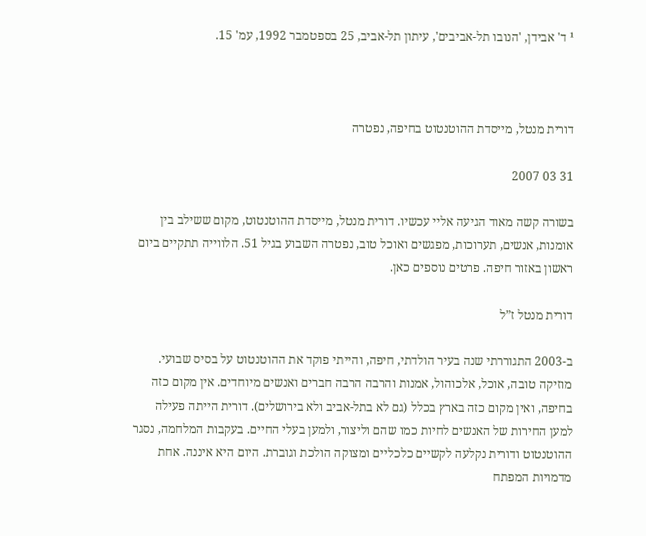¹ ד' אבידן, 'הנובו תל-אביבים', עיתון תל-אביב, 25 בספטמבר 1992, עמ' 15.



דורית מנטל, מייסדת ההוטנטוט בחיפה, נפטרה

31 03 2007

בשורה קשה מאוד הגיעה אליי עכשיו. דורית מנטל, מייסדת ההוטנטוט, מקום ששילב בין אומנות, אנשים, תערוכות, מפגשים ואוכל טוב, נפטרה השבוע בגיל 51. הלווייה תתקיים ביום ראשון באזור חיפה. פרטים נוספים כאן.

דורית מנטל ז”ל

ב-2003 התגוררתי שנה בעיר הולדתי, חיפה, והייתי פוקד את ההוטנטוט על בסיס שבועי. מוזיקה טובה, אוכל, אלכוהול, אמנות והרבה הרבה חברים ואנשים מיוחדים. אין מקום כזה בחיפה, ואין מקום כזה בארץ בכלל (גם לא בתל-אביב ולא בירושלים). דורית הייתה פעילה למען החירות של האנשים לחיות כמו שהם וליצור, ולמען בעלי החיים. בעקבות המלחמה, נסגר ההוטנטוט ודורית נקלעה לקשיים כלכליים ומצוקה הולכת וגוברת. היום היא איננה. אחת מדמויות המפתח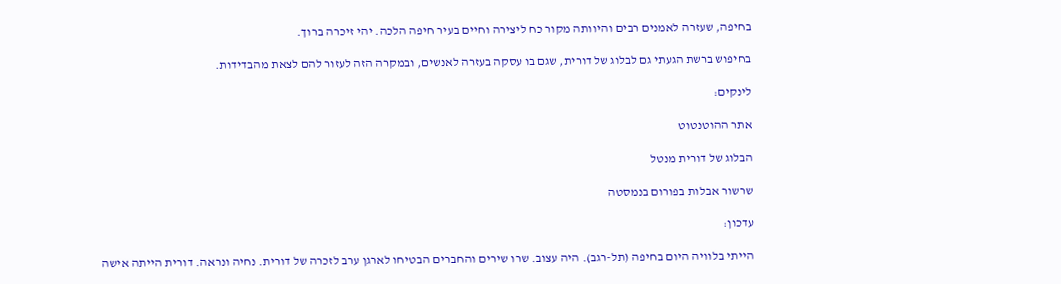בחיפה, שעזרה לאמנים רבים והיוותה מקור כח ליצירה וחיים בעיר חיפה הלכה. יהי זיכרה ברוך.

בחיפוש ברשת הגעתי גם לבלוג של דורית, שגם בו עסקה בעזרה לאנשים, ובמקרה הזה לעזור להם לצאת מהבדידות.

לינקים:

אתר ההוטנטוט

הבלוג של דורית מנטל

שרשור אבלות בפורום בנמסטה

עדכון:

הייתי בלוויה היום בחיפה (תל-רגב). היה עצוב. שרו שירים והחברים הבטיחו לארגן ערב לזכרה של דורית. נחיה ונראה. דורית הייתה אישה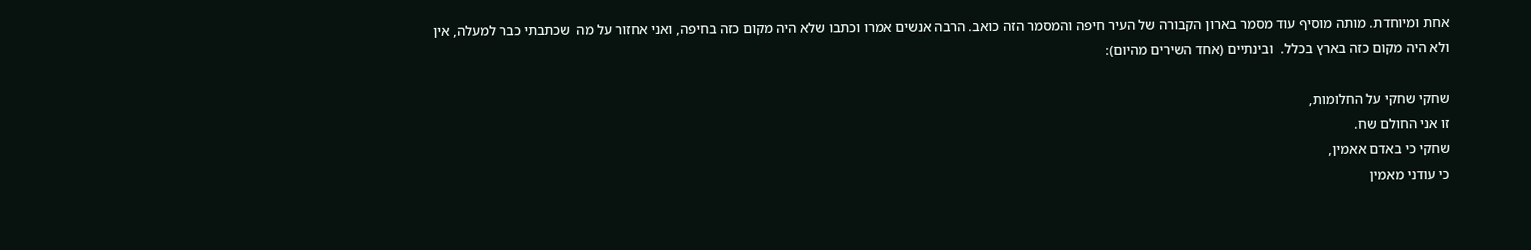אחת ומיוחדת. מותה מוסיף עוד מסמר בארון הקבורה של העיר חיפה והמסמר הזה כואב. הרבה אנשים אמרו וכתבו שלא היה מקום כזה בחיפה, ואני אחזור על מה  שכתבתי כבר למעלה, אין ולא היה מקום כזה בארץ בכלל.  ובינתיים (אחד השירים מהיום):

שחקי שחקי על החלומות,
זו אני החולם שח.
שחקי כי באדם אאמין,
כי עודני מאמין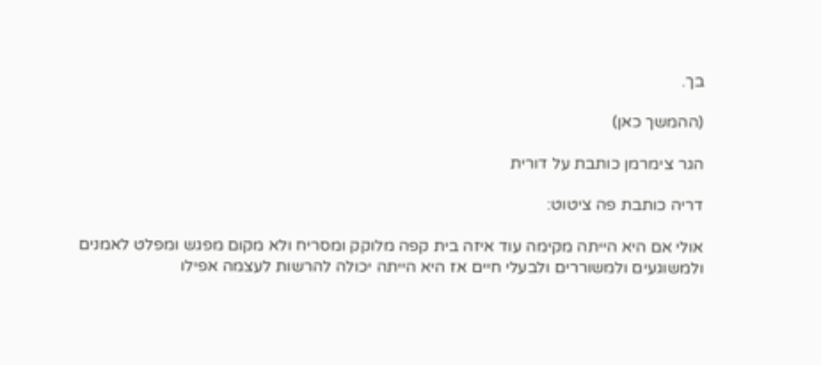בך.

(ההמשך כאן)

הגר צימרמן כותבת על דורית

דריה כותבת פה ציטוט:

אולי אם היא הייתה מקימה עוד איזה בית קפה מלוקק ומסריח ולא מקום מפגש ומפלט לאמנים ולמשוגעים ולמשוררים ולבעלי חיים אז היא הייתה יכולה להרשות לעצמה אפילו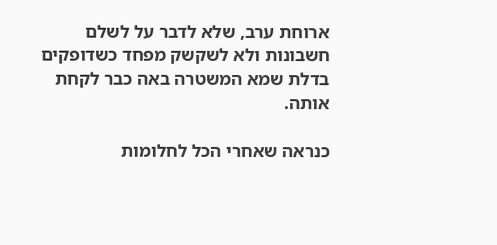ארוחת ערב, שלא לדבר על לשלם חשבונות ולא לשקשק מפחד כשדופקים בדלת שמא המשטרה באה כבר לקחת אותה.

כנראה שאחרי הכל לחלומות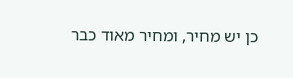כן יש מחיר, ומחיר מאוד כבר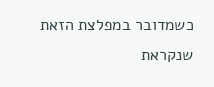כשמדובר במפלצת הזאת שנקראת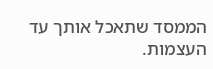הממסד שתאכל אותך עד העצמות.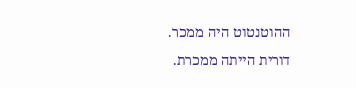ההוטנטוט היה ממכר.
דורית הייתה ממכרת.